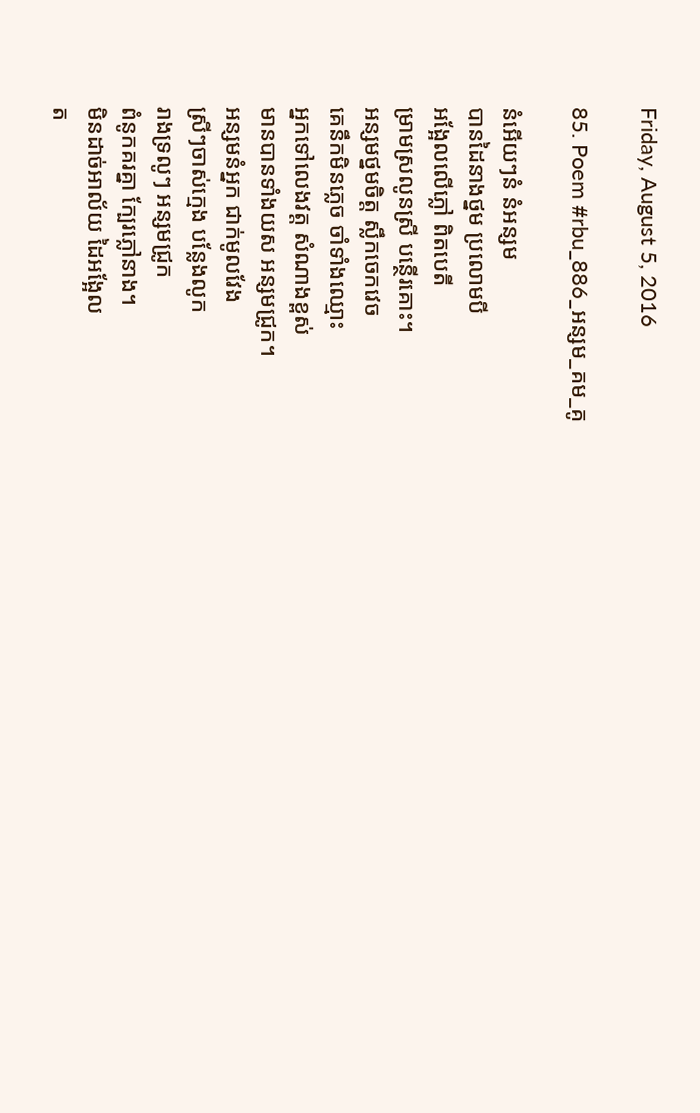Friday, August 5, 2016

85. Poem #rbu_886_អន្សម_គម_គូ

នំអើយៗនំ នំអន្សម
បានដៃនាងថ្នម ប្រលោមបី
អង្អែលលើភ្លៅ ពិតបេតី
ម្រាមស្រលូនស្រី បន្ថើរគោះ។
អន្សមថ្នមចិត្ត ស្លឹកចេកវេច
គេនឹកមិនភ្លេច ចាំទាំងឈ្មោះ
អ្នកទៅលេងវត្ត សំណាងខ្ពស់
មានបានទាំងយស អន្សមជ្រូក។
អន្សមនំអ្នក ជាក់មូលវែង
ស្រីៗចាស់ក្មេង បន្លែងលូក
រាងទ្រលូៗ អន្សមជ្រូក
ពំនូកគរគ្នា ក្បែរភ្លៅនាង។
មិនដាច់អាល័យ ដៃអង្អែល
ត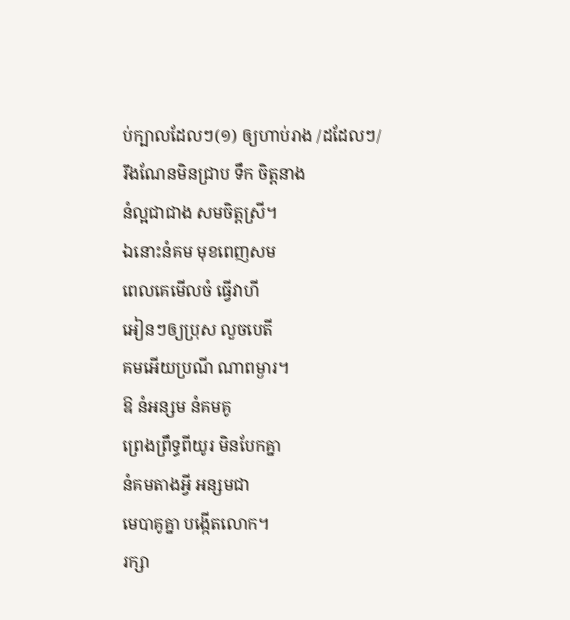ប់ក្បាលដែលៗ(១) ឲ្យហាប់រាង /ដដែលៗ/
រឹងណែនមិនជ្រាប ទឹក ចិត្តនាង
នំល្អជាជាង សមចិត្តស្រី។
ឯនោះនំគម មុខពេញសម
ពេលគេមើលចំ ធ្វើវាហី
អៀនៗឲ្យប្រុស លួចបេតី
គមអើយប្រណី ណាពម្ងារ។
ឱ នំអន្សម នំគមគូ
ព្រេងព្រឹទ្ធពីយូរ មិនបែកគ្នា
នំគមតាងអ្វី អន្សមជា
មេបាគូគ្នា បង្កើតលោក។
រក្សា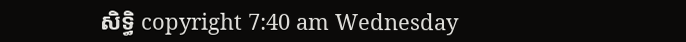សិទ្ធិ copyright 7:40 am Wednesday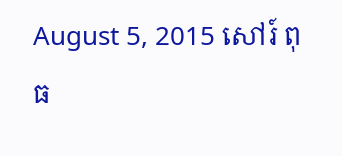August 5, 2015 សៅរ៍ ពុធ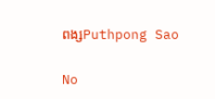ពង្សPuthpong Sao

No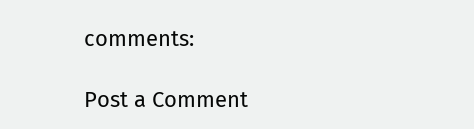comments:

Post a Comment